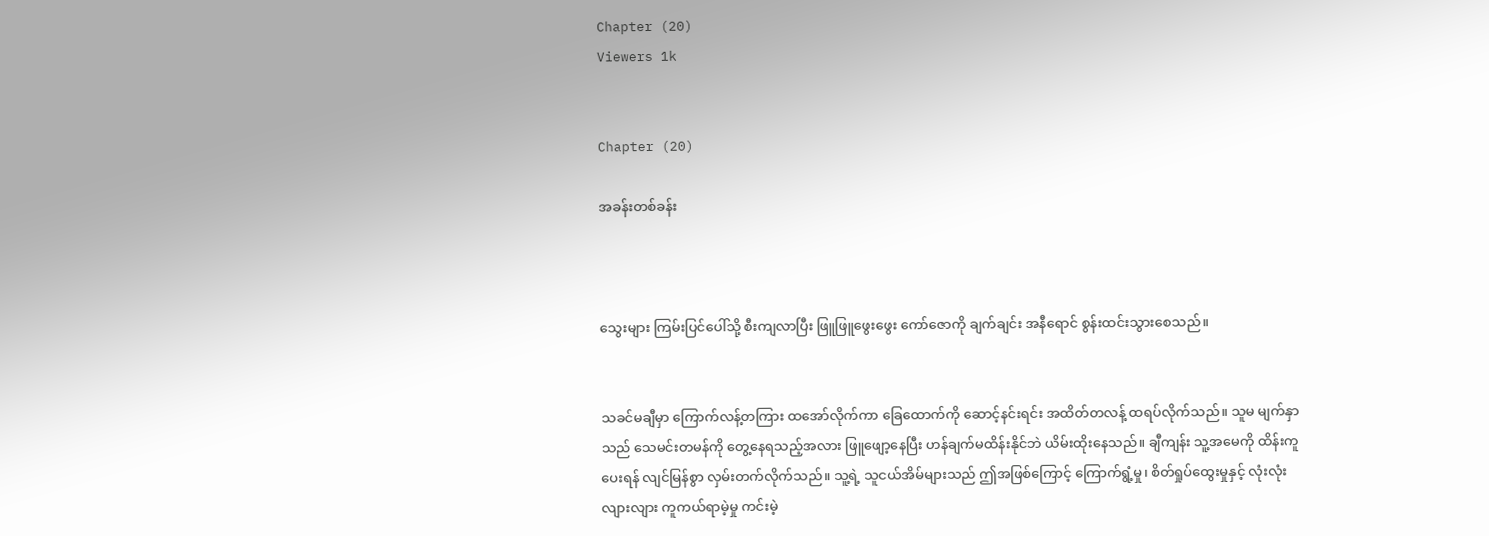Chapter (20)
Viewers 1k


Chapter (20)

အခန်းတစ်ခန်း



သွေးများ ကြမ်းပြင်ပေါ်သို့ စီးကျလာပြီး ဖြူဖြူဖွေးဖွေး ကော်ဇောကို ချက်ချင်း အနီရောင် စွန်းထင်းသွားစေသည်။


သခင်မချီမှာ ကြောက်လန့်တကြား ထအော်လိုက်ကာ ခြေထောက်ကို ဆောင့်နင်းရင်း အထိတ်တလန့် ထရပ်လိုက်သည်။ သူမ မျက်နှာသည် သေမင်းတမန်ကို တွေ့နေရသည့်အလား ဖြူဖျော့နေပြီး ဟန်ချက်မထိန်းနိုင်ဘဲ ယိမ်းထိုးနေသည်။ ချီကျန်း သူ့အမေကို ထိန်းကူပေးရန် လျင်မြန်စွာ လှမ်းတက်လိုက်သည်။ သူ့ရဲ့ သူငယ်အိမ်များသည် ဤအဖြစ်ကြောင့် ကြောက်ရွံ့မှု၊ စိတ်ရှုပ်ထွေးမှုနှင့် လုံးလုံးလျားလျား ကူကယ်ရာမဲ့မှု ကင်းမဲ့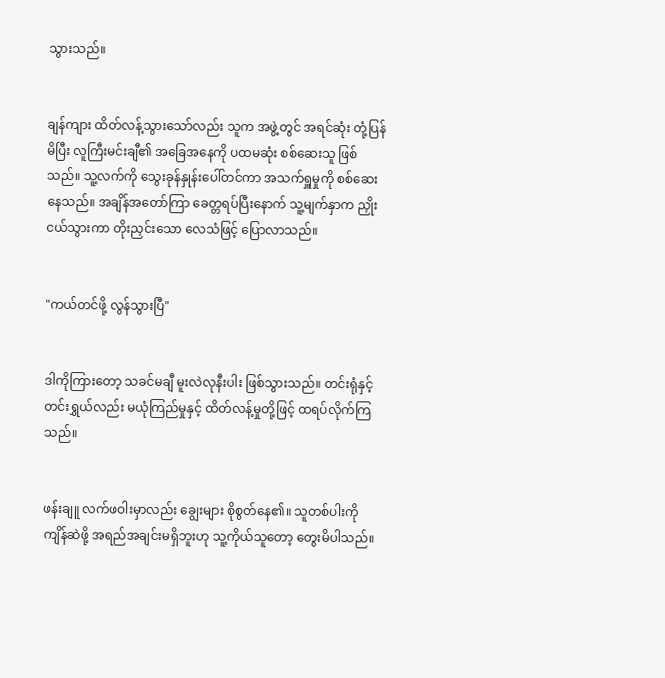သွားသည်။


ချန်ကျား ထိတ်လန့်သွားသော်လည်း သူက အဖွဲ့တွင် အရင်ဆုံး တုံ့ပြန်မိပြီး လူကြီးမင်းချီ၏ အခြေအနေကို ပထမဆုံး စစ်ဆေးသူ ဖြစ်သည်။ သူ့လက်ကို သွေးခုန်နှုန်းပေါ်တင်ကာ အသက်ရှူမှုကို စစ်ဆေးနေသည်။ အချိန်အတော်ကြာ ခေတ္တရပ်ပြီးနောက် သူ့မျက်နှာက ညှိုးငယ်သွားကာ တိုးညှင်းသော လေသံဖြင့် ပြောလာသည်။


"ကယ်တင်ဖို့ လွန်သွားပြီ"


ဒါကိုကြားတော့ သခင်မချီ မူးလဲလုနီးပါး ဖြစ်သွားသည်။ တင်းရုံနှင့် တင်းရွှယ်လည်း မယုံကြည်မှုနှင့် ထိတ်လန့်မှုတို့ဖြင့် ထရပ်လိုက်ကြသည်။


ဖန်းချူ လက်ဖဝါးမှာလည်း ချွေးများ စိုစွတ်နေ၏။ သူတစ်ပါးကို ကျိန်ဆဲဖို့ အရည်အချင်းမရှိဘူးဟု သူ့ကိုယ်သူတော့ တွေးမိပါသည်။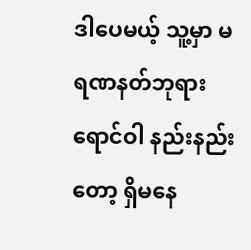ဒါပေမယ့် သူ့မှာ မရဏနတ်ဘုရား ရောင်ဝါ နည်းနည်းတော့ ရှိမနေ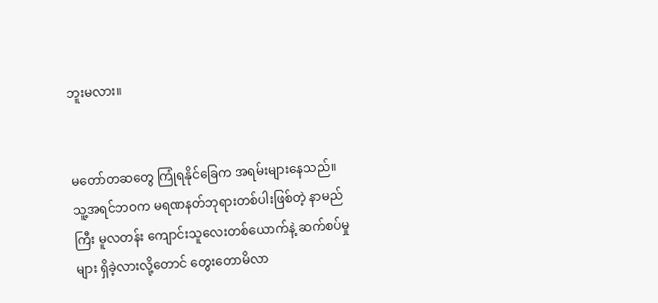ဘူးမလား။


မတော်တဆတွေ ကြုံရနိုင်ခြေက အရမ်းများနေသည်။ သူ့အရင်ဘဝက မရဏနတ်ဘုရားတစ်ပါးဖြစ်တဲ့ နာမည်ကြီး မူလတန်း ကျောင်းသူလေးတစ်ယောက်နဲ့ ဆက်စပ်မှုများ ရှိခဲ့လားလို့တောင် တွေးတောမိလာ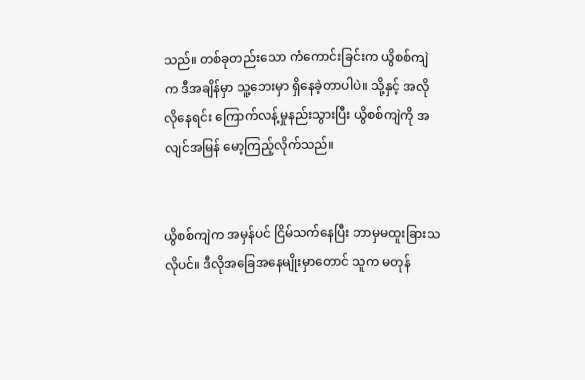သည်။ တစ်ခုတည်းသော ကံကောင်းခြင်းက ယွိစစ်ကျဲက ဒီအချိန်မှာ သူ့ဘေးမှာ ရှိနေခဲ့တာပါပဲ။ သို့နှင့် အလိုလိုနေရင်း ကြောက်လန့်မှုနည်းသွားပြီး ယွိစစ်ကျဲကို အလျင်အမြန် မော့ကြည့်လိုက်သည်။


ယွိစစ်ကျဲက အမှန်ပင် ငြိမ်သက်နေပြီး ဘာမှမထူးခြားသလိုပင်။ ဒီလိုအခြေအနေမျိုးမှာတောင် သူက မတုန်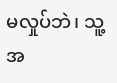မလှုပ်ဘဲ၊ သူ့အ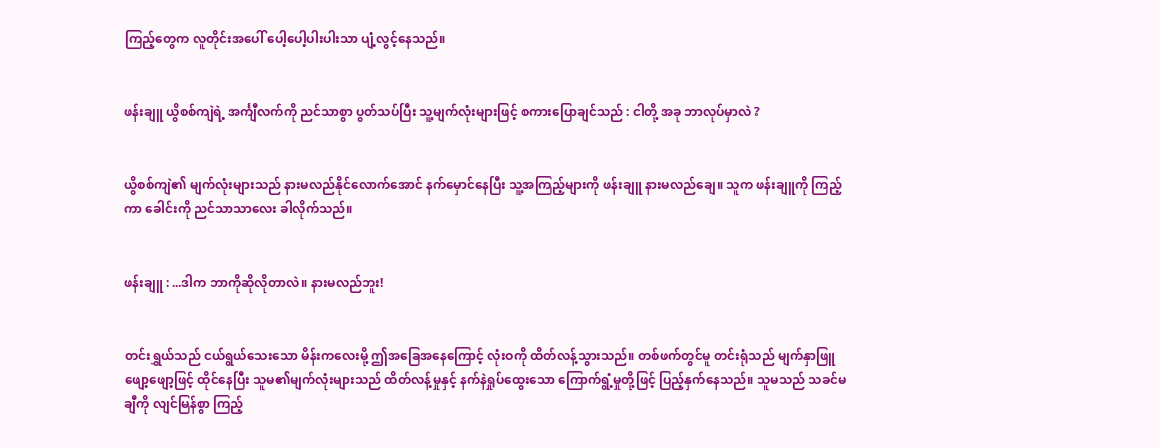ကြည့်တွေက လူတိုင်းအပေါ် ပေါ့ပေါ့ပါးပါးသာ ပျံ့လွင့်နေသည်။


ဖန်းချူ ယွိစစ်ကျဲရဲ့ အင်္ကျီလက်ကို ညင်သာစွာ ပွတ်သပ်ပြီး သူ့မျက်လုံးများဖြင့် စကားပြောချင်သည် : ငါတို့ အခု ဘာလုပ်မှာလဲ ?


ယွိစစ်ကျဲ၏ မျက်လုံးများသည် နားမလည်နိုင်လောက်အောင် နက်မှောင်နေပြီး သူ့အကြည့်များကို ဖန်းချူ နားမလည်ချေ။ သူက ဖန်းချူကို ကြည့်ကာ ခေါင်းကို ညင်သာသာလေး ခါလိုက်သည်။


ဖန်းချူ : ...ဒါက ဘာကိုဆိုလိုတာလဲ။ နားမလည်ဘူး!


တင်းရွှယ်သည် ငယ်ရွယ်သေးသော မိန်းကလေးမို့ ဤအခြေအနေကြောင့် လုံးဝကို ထိတ်လန့်သွားသည်။ တစ်ဖက်တွင်မူ တင်းရုံသည် မျက်နှာဖြူဖျော့ဖျော့ဖြင့် ထိုင်နေပြီး သူမ၏မျက်လုံးများသည် ထိတ်လန့်မှုနှင့် နက်နဲရှုပ်ထွေးသော ကြောက်ရွံ့မှုတို့ဖြင့် ပြည့်နှက်နေသည်။ သူမသည် သခင်မချီကို လျင်မြန်စွာ ကြည့်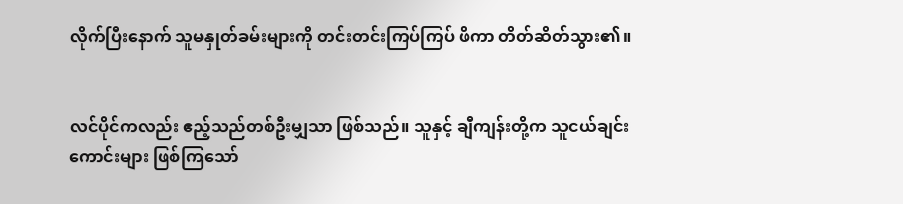လိုက်ပြီးနောက် သူမနှုတ်ခမ်းများကို တင်းတင်းကြပ်ကြပ် ဖိကာ တိတ်ဆိတ်သွား၏။


လင်ပိုင်ကလည်း ဧည့်သည်တစ်ဦးမျှသာ ဖြစ်သည်။ သူနှင့် ချီကျန်းတို့က သူငယ်ချင်းကောင်းများ ဖြစ်ကြသော်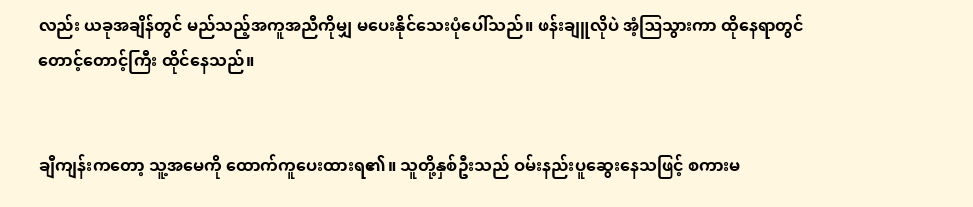လည်း ယခုအချိန်တွင် မည်သည့်အကူအညီကိုမျှ မပေးနိုင်သေးပုံပေါ်သည်။ ဖန်းချူလိုပဲ အံ့ဩသွားကာ ထိုနေရာတွင် တောင့်တောင့်ကြီး ထိုင်နေသည်။


ချီကျန်းကတော့ သူ့အမေကို ထောက်ကူပေးထားရ၏။ သူတို့နှစ်ဦးသည် ဝမ်းနည်းပူဆွေးနေသဖြင့် စကားမ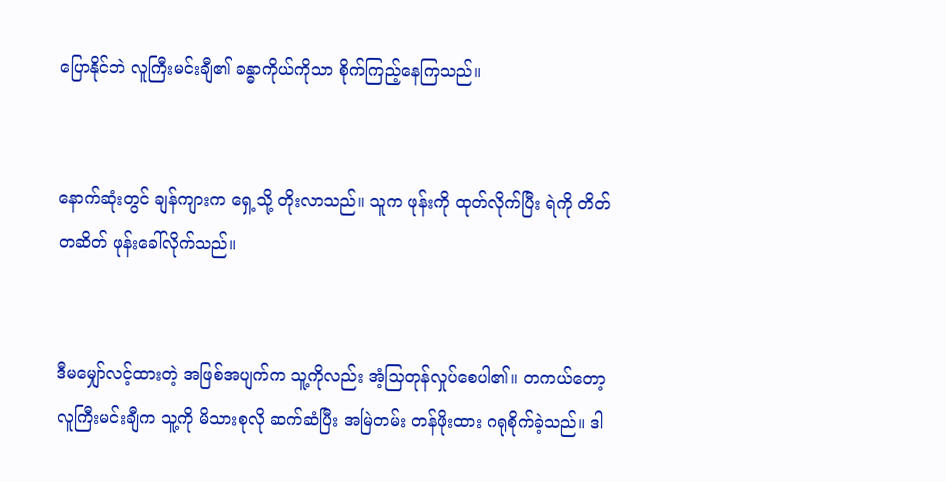ပြောနိုင်ဘဲ လူကြီးမင်းချီ၏ ခန္ဓာကိုယ်ကိုသာ စိုက်ကြည့်နေကြသည်။


နောက်ဆုံးတွင် ချန်ကျားက ရှေ့သို့ တိုးလာသည်။ သူက ဖုန်းကို ထုတ်လိုက်ပြီး ရဲကို တိတ်တဆိတ် ဖုန်းခေါ်လိုက်သည်။


ဒီမမျှော်လင့်ထားတဲ့ အဖြစ်အပျက်က သူ့ကိုလည်း အံ့သြတုန်လှုပ်စေပါ၏။ တကယ်တော့ လူကြီးမင်းချီက သူ့ကို မိသားစုလို ဆက်ဆံပြီး အမြဲတမ်း တန်ဖိုးထား ဂရုစိုက်ခဲ့သည်။ ဒါ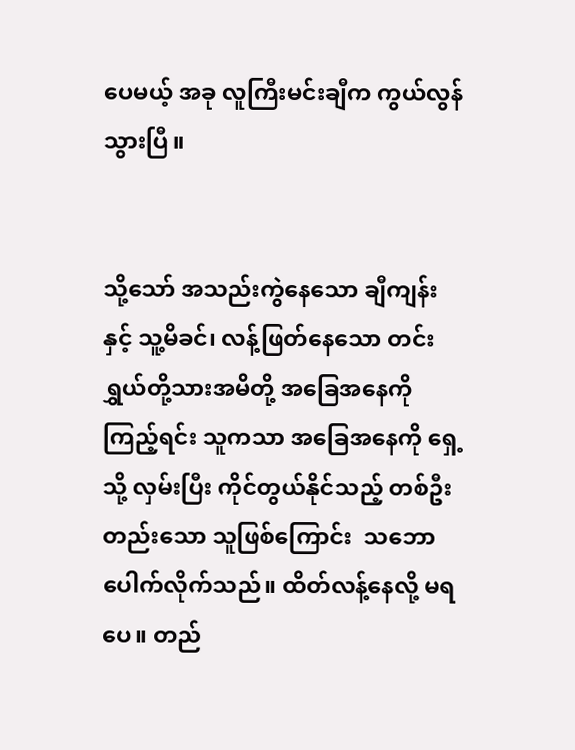ပေမယ့် အခု လူကြီးမင်းချီက ကွယ်လွန်သွားပြီ။


သို့သော် အသည်းကွဲနေသော ချီကျန်း နှင့် သူ့မိခင်၊ လန့်ဖြတ်နေသော တင်းရွှယ်တို့သားအမိတို့ အခြေအနေကို ကြည့်ရင်း သူကသာ အခြေအနေကို ရှေ့သို့ လှမ်းပြီး ကိုင်တွယ်နိုင်သည့် တစ်ဦးတည်းသော သူဖြစ်ကြောင်း  သဘောပေါက်လိုက်သည်။ ထိတ်လန့်နေလို့ မရပေ။ တည်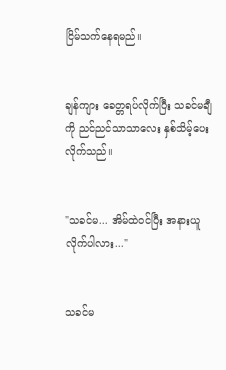ငြိမ်သက်နေရမည်။


ချန်ကျား ခေတ္တရပ်လိုက်ပြီး သခင်မချီကို ညင်ညင်သာသာလေး နှစ်သိမ့်ပေးလိုက်သည်။


"သခင်မ... အိမ်ထဲဝင်ပြီး အနားယူလိုက်ပါလား..."


သခင်မ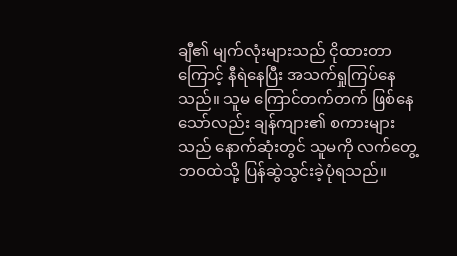ချီ၏ မျက်လုံးများသည် ငိုထားတာကြောင့် နီရဲနေပြီး အသက်ရှုကြပ်နေသည်။ သူမ ကြောင်တက်တက် ဖြစ်နေသော်လည်း ချန်ကျား၏ စကားများသည် နောက်ဆုံးတွင် သူမကို လက်တွေ့ဘဝထဲသို့ ပြန်ဆွဲသွင်းခဲ့ပုံရသည်။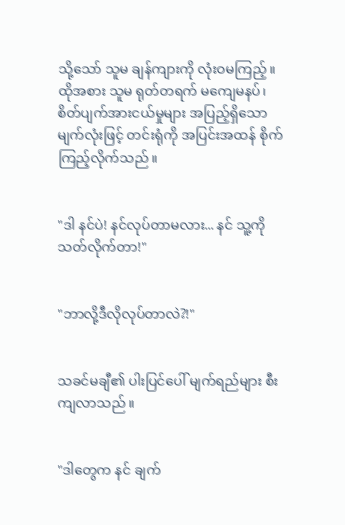သို့သော် သူမ ချန်ကျားကို လုံးဝမကြည့်။ ထိုအစား သူမ ရုတ်တရက် မကျေမနပ်၊ စိတ်ပျက်အားငယ်မှုများ အပြည့်ရှိသော မျက်လုံးဖြင့် တင်းရုံကို အပြင်းအထန် စိုက်ကြည့်လိုက်သည်။


"ဒါ နင်ပဲ! နင်လုပ်တာမလား... နင် သူ့ကို သတ်လိုက်တာ!"


"ဘာလို့ဒီလိုလုပ်တာလဲ?!"


သခင်မချီ၏ ပါးပြင်ပေါ် မျက်ရည်များ စီးကျလာသည်။


"ဒါတွေက နင် ချက်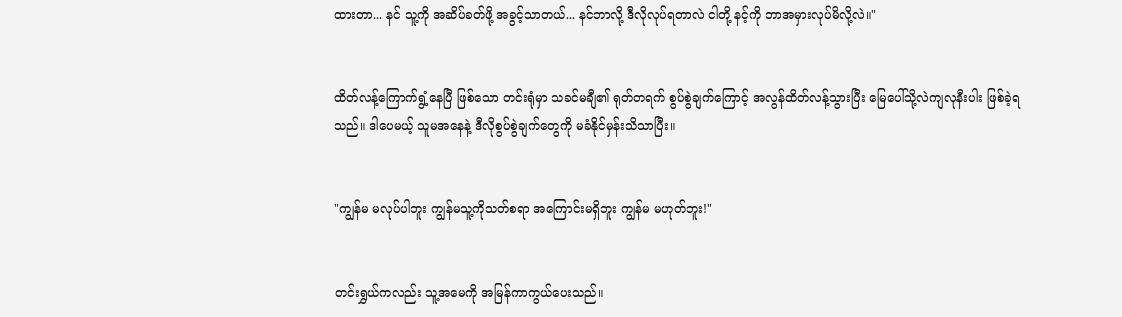ထားတာ... နင် သူ့ကို အဆိပ်ခတ်ဖို့ အခွင့်သာတယ်... နင်ဘာလို့ ဒီလိုလုပ်ရတာလဲ ငါတို့ နင့်ကို ဘာအမှားလုပ်မိလို့လဲ။"


ထိတ်လန့်ကြောက်ရွံ့နေပြီ ဖြစ်သော တင်းရုံမှာ သခင်မချီ၏ ရုတ်တရက် စွပ်စွဲချက်ကြောင့် အလွန်ထိတ်လန့်သွားပြီး မြေပေါ်သို့လဲကျလုနီးပါး ဖြစ်ခဲ့ရသည်။ ဒါပေမယ့် သူမအနေနဲ့ ဒီလိုစွပ်စွဲချက်တွေကို မခံနိုင်မှန်းသိသာပြီး။


"ကျွန်မ မလုပ်ပါဘူး ကျွန်မသူ့ကိုသတ်စရာ အကြောင်းမရှိဘူး ကျွန်မ မဟုတ်ဘူး!"


တင်းရွှယ်ကလည်း သူ့အမေကို အမြန်ကာကွယ်ပေးသည်။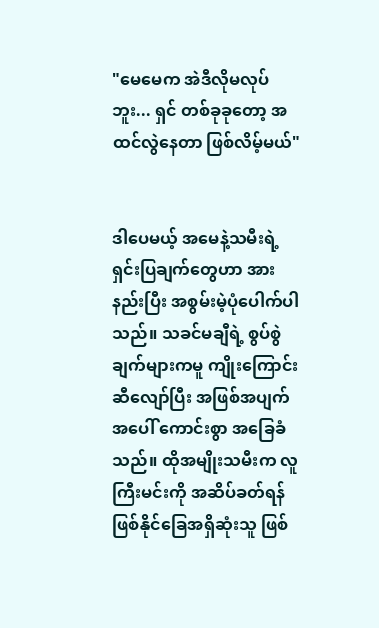"မေမေက အဲဒီလိုမလုပ်ဘူး... ရှင် တစ်ခုခုတော့ အထင်လွဲနေတာ ဖြစ်လိမ့်မယ်"


ဒါပေမယ့် အမေနဲ့သမီးရဲ့ ရှင်းပြချက်တွေဟာ အားနည်းပြီး အစွမ်းမဲ့ပုံပေါက်ပါသည်။ သခင်မချီရဲ့ စွပ်စွဲချက်များကမူ ကျိုးကြောင်းဆီလျော်ပြီး အဖြစ်အပျက်အပေါ် ကောင်းစွာ အခြေခံသည်။ ထိုအမျိုးသမီးက လူကြီးမင်းကို အဆိပ်ခတ်ရန် ဖြစ်နိုင်ခြေအရှိဆုံးသူ ဖြစ်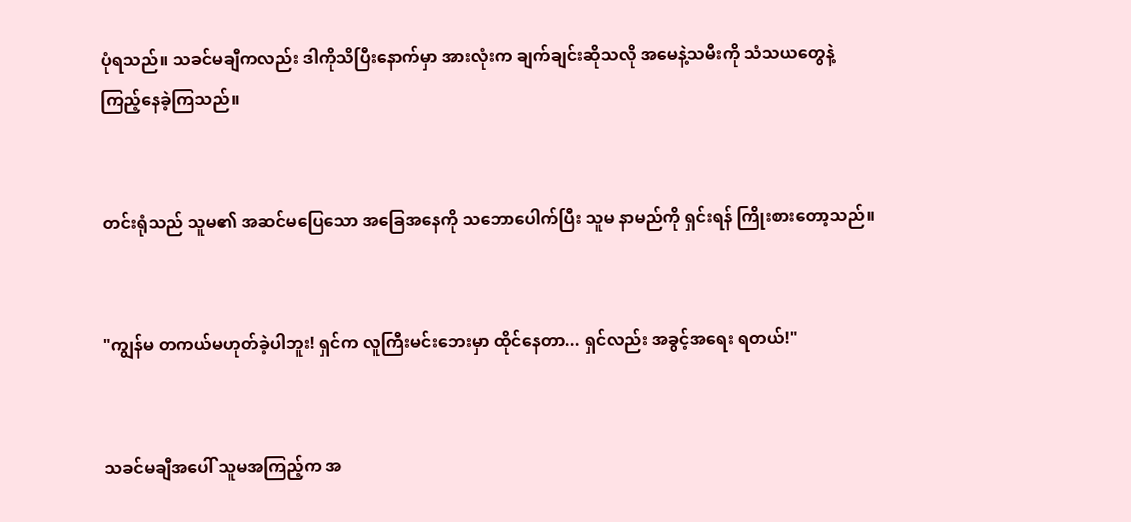ပုံရသည်။ သခင်မချီကလည်း ဒါကိုသိပြီးနောက်မှာ အားလုံးက ချက်ချင်းဆိုသလို အမေနဲ့သမီးကို သံသယတွေနဲ့ ကြည့်နေခဲ့ကြသည်။


တင်းရုံသည် သူမ၏ အဆင်မပြေသော အခြေအနေကို သဘောပေါက်ပြီး သူမ နာမည်ကို ရှင်းရန် ကြိုးစားတော့သည်။


"ကျွန်မ တကယ်မဟုတ်ခဲ့ပါဘူး! ရှင်က လူကြီးမင်းဘေးမှာ ထိုင်နေတာ... ရှင်လည်း အခွင့်အရေး ရတယ်!"


သခင်မချီအပေါ် သူမအကြည့်က အ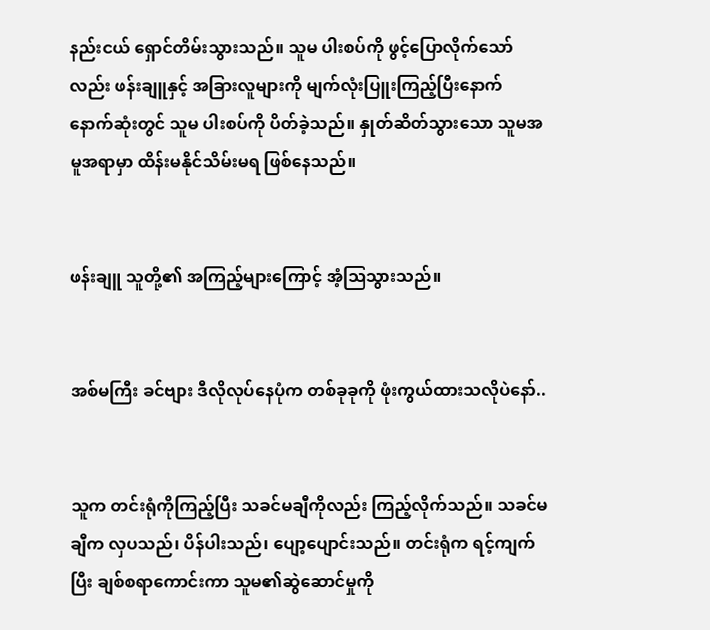နည်းငယ် ရှောင်တိမ်းသွားသည်။ သူမ ပါးစပ်ကို ဖွင့်ပြောလိုက်သော်လည်း ဖန်းချူနှင့် အခြားလူများကို မျက်လုံးပြူးကြည့်ပြီးနောက် နောက်ဆုံးတွင် သူမ ပါးစပ်ကို ပိတ်ခဲ့သည်။ နှုတ်ဆိတ်သွားသော သူမအမူအရာမှာ ထိန်းမနိုင်သိမ်းမရ ဖြစ်နေသည်။


ဖန်းချူ သူတို့၏ အကြည့်များကြောင့် အံ့ဩသွားသည်။


အစ်မကြီး ခင်ဗျား ဒီလိုလုပ်နေပုံက တစ်ခုခုကို ဖုံးကွယ်ထားသလိုပဲနော်..


သူက တင်းရုံကိုကြည့်ပြီး သခင်မချီကိုလည်း ကြည့်လိုက်သည်။ သခင်မချီက လှပသည်၊ ပိန်ပါးသည်၊ ပျော့ပျောင်းသည်။ တင်းရုံက ရင့်ကျက်ပြီး ချစ်စရာကောင်းကာ သူမ၏ဆွဲဆောင်မှုကို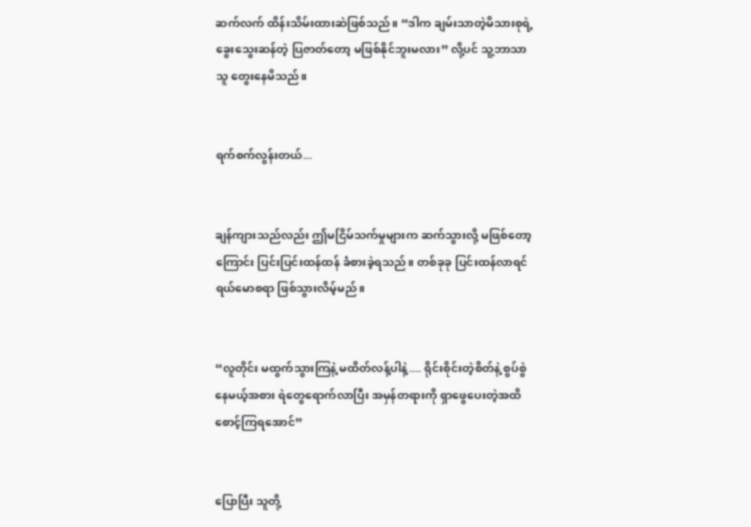ဆက်လက် ထိန်းသိမ်းထားဆဲဖြစ်သည်။ “ဒါက ချမ်းသာတဲ့မိသားစုရဲ့ ခွေးသွေးဆန်တဲ့ ပြဇာတ်တော့ မဖြစ်နိုင်ဘူးမလား” လို့ပင် သူ့ဘာသာသူ တွေးနေမိသည်။


ရက်စက်လွန်းတယ်...


ချန်ကျားသည်လည်း ဤမငြိမ်သက်မှုများက ဆက်သွားလို့ မဖြစ်တော့ကြောင်း ပြင်းပြင်းထန်ထန် ခံစားခဲ့ရသည်။ တစ်ခုခု ပြင်းထန်လာရင် ရယ်မောစရာ ဖြစ်သွားလိမ့်မည်။


“လူတိုင်း မထွက်သွားကြနဲ့ မထိတ်လန့်ပါနဲ့.... ရိုင်းစိုင်းတဲ့စိတ်နဲ့ စွပ်စွဲနေမယ့်အစား ရဲတွေရောက်လာပြီး အမှန်တရားကို ရှာဖွေပေးတဲ့အထိ စောင့်ကြရအောင်”


ပြောပြီး သူတို့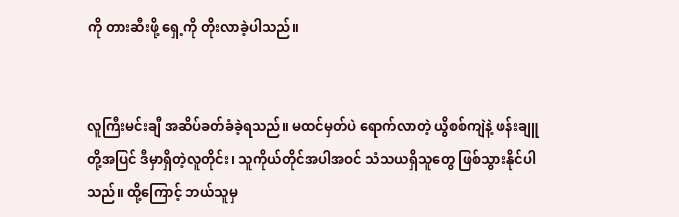ကို တားဆီးဖို့ ရှေ့ကို တိုးလာခဲ့ပါသည်။


လူကြီးမင်းချီ အဆိပ်ခတ်ခံခဲ့ရသည်။ မထင်မှတ်ပဲ ရောက်လာတဲ့ ယွိစစ်ကျဲနဲ့ ဖန်းချူတို့အပြင် ဒီမှာရှိတဲ့လူတိုင်း၊ သူကိုယ်တိုင်အပါအဝင် သံသယရှိသူတွေ ဖြစ်သွားနိုင်ပါသည်။ ထို့ကြောင့် ဘယ်သူမှ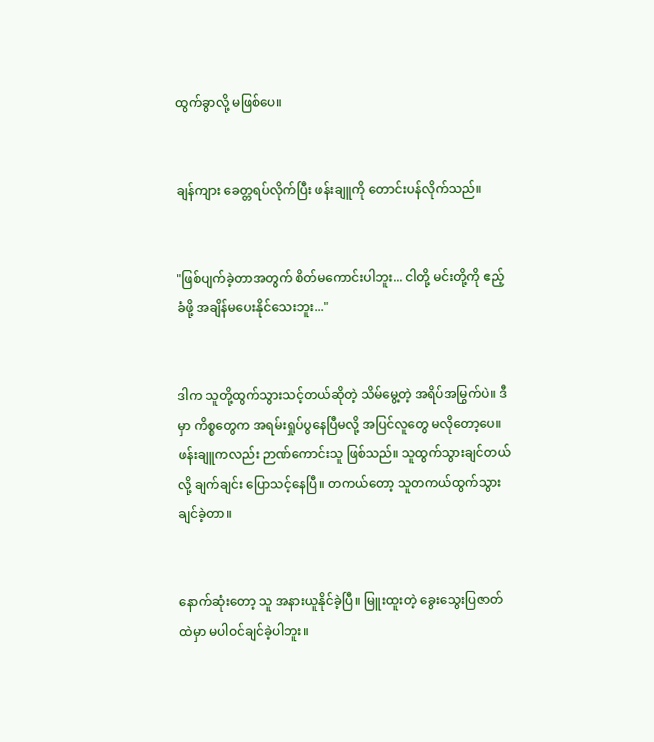ထွက်ခွာလို့ မဖြစ်ပေ။


ချန်ကျား ခေတ္တရပ်လိုက်ပြီး ဖန်းချူကို တောင်းပန်လိုက်သည်။


"ဖြစ်ပျက်ခဲ့တာအတွက် စိတ်မကောင်းပါဘူး... ငါတို့ မင်းတို့ကို ဧည့်ခံဖို့ အချိန်မပေးနိုင်သေးဘူး..."


ဒါက သူတို့ထွက်သွားသင့်တယ်ဆိုတဲ့ သိမ်မွေ့တဲ့ အရိပ်အမြွက်ပဲ။ ဒီမှာ ကိစ္စတွေက အရမ်းရှုပ်ပွနေပြီမလို့ အပြင်လူတွေ မလိုတော့ပေ။ ဖန်းချူကလည်း ဉာဏ်ကောင်းသူ ဖြစ်သည်။ သူထွက်သွားချင်တယ်လို့ ချက်ချင်း ပြောသင့်နေပြီ။ တကယ်တော့ သူတကယ်ထွက်သွားချင်ခဲ့တာ။


နောက်ဆုံးတော့ သူ အနားယူနိုင်ခဲ့ပြီ။ မြူးထူးတဲ့ ခွေးသွေးပြဇာတ်ထဲမှာ မပါဝင်ချင်ခဲ့ပါဘူး။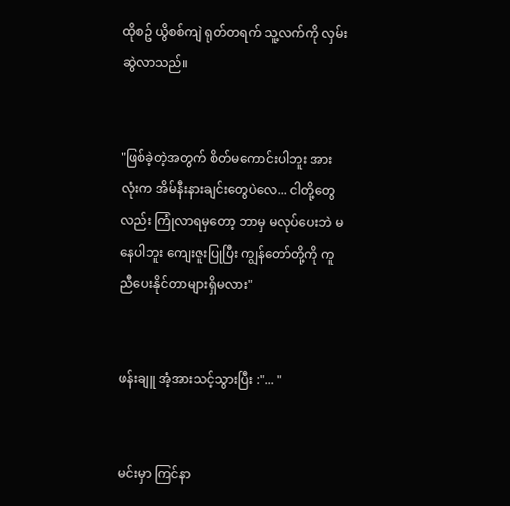ထိုစဥ် ယွိစစ်ကျဲ ရုတ်တရက် သူ့လက်ကို လှမ်းဆွဲလာသည်။


"ဖြစ်ခဲ့တဲ့အတွက် စိတ်မကောင်းပါဘူး အားလုံးက အိမ်နီးနားချင်းတွေပဲလေ... ငါတို့တွေလည်း ကြုံလာရမှတော့ ဘာမှ မလုပ်ပေးဘဲ မနေပါဘူး ကျေးဇူးပြုပြီး ကျွန်တော်တို့ကို ကူညီပေးနိုင်တာများရှိမလား"


ဖန်းချူ အံ့အားသင့်သွားပြီး :"... "


မင်းမှာ ကြင်နာ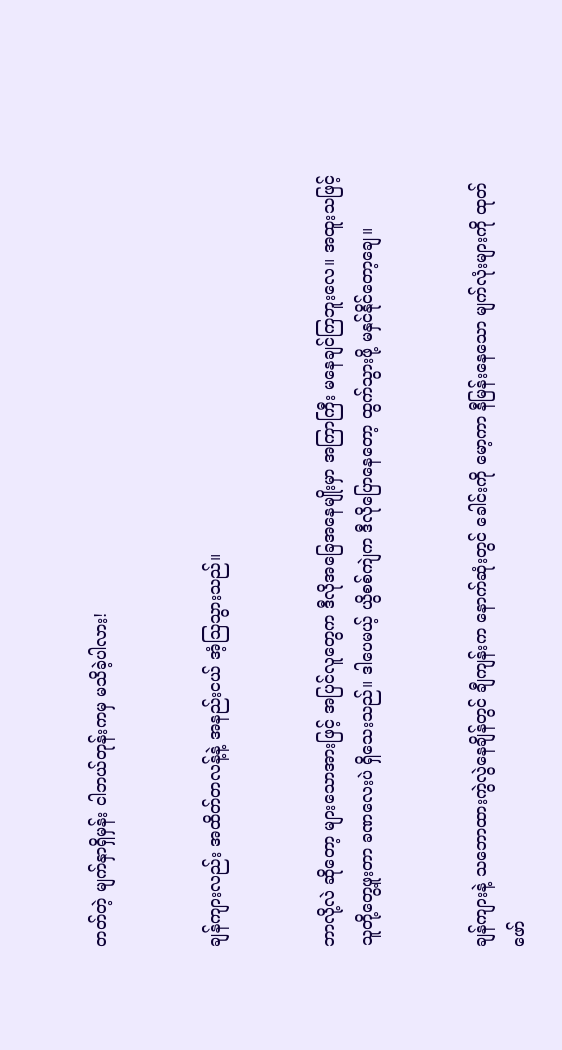တတ်တဲ့ မျက်နှာရှိမှန်း ငါဘယ်တုန်းကမှ မသိခဲ့ပါလား!


ချန်ကျားလည်း အထိတ်တလန့်နဲ့ အနည်းငယ် အံ့သြသွားသည်။


ဘာလို့လဲ ဆိုတော့ များသောအားဖြင့် အပြင်လူတွေက ဒီလိုအခြေအနေမျိုးမှာ အကြာကြီး မနေချင်ကြဘူးလေ။ အထူးသဖြင့် သူတို့တွေ့ဖူးတာ ခဏလေးပဲ ရှိသေးသည်။ ဒါပေမယ့် ယွိစစ်ကျဲက ဒီလိုပြောနေတော့ ထွက်သွားဖို့ မနှင်နိုင်တော့ချေ။


ချန်ကျားနဲ့ သဘောထားကွဲလွဲနေချိန်တွင် ချီကျန်းက နောက်ဆုံးတွင် ခေါင်းကို မော့ကာ နီမြန်းနေသော မျက်လုံးများကို ထုတ်ဖော်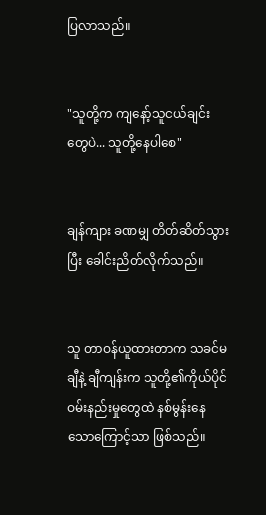ပြလာသည်။


"သူတို့က ကျနော့်သူငယ်ချင်းတွေပဲ... သူတို့နေပါစေ"


ချန်ကျား ခဏမျှ တိတ်ဆိတ်သွားပြီး ခေါင်းညိတ်လိုက်သည်။


သူ တာဝန်ယူထားတာက သခင်မချီနဲ့ ချီကျန်းက သူတို့၏ကိုယ်ပိုင် ဝမ်းနည်းမှုတွေထဲ နစ်မွန်းနေသောကြောင့်သာ ဖြစ်သည်။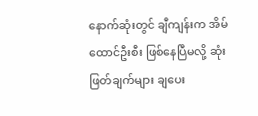နောက်ဆုံးတွင် ချီကျန်းက အိမ်ထောင်ဦးစီး ဖြစ်နေပြီမလို့ ဆုံးဖြတ်ချက်များ ချပေး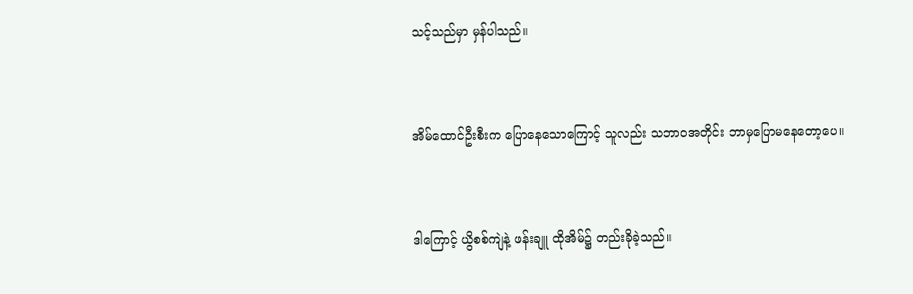သင့်သည်မှာ မှန်ပါသည်။


အိမ်ထောင်ဦးစီးက ပြောနေသောကြောင့် သူလည်း သဘာဝအတိုင်း ဘာမှပြောမနေတော့ပေ။


ဒါကြောင့် ယွိစစ်ကျဲနဲ့ ဖန်းချူ ထိုအိမ်၌ တည်းခိုခဲ့သည်။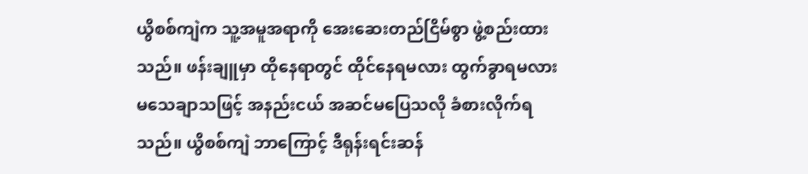ယွိစစ်ကျဲက သူ့အမူအရာကို အေးဆေးတည်ငြိမ်စွာ ဖွဲ့စည်းထားသည်။ ဖန်းချူမှာ ထိုနေရာတွင် ထိုင်နေရမလား ထွက်ခွာရမလား မသေချာသဖြင့် အနည်းငယ် အဆင်မပြေသလို ခံစားလိုက်ရသည်။ ယွိစစ်ကျဲ ဘာကြောင့် ဒီရုန်းရင်းဆန်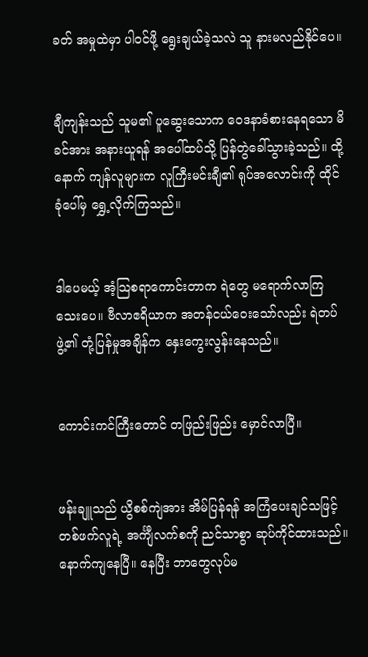ခတ် အမှုထဲမှာ ပါဝင်ဖို့ ရွေးချယ်ခဲ့သလဲ သူ နားမလည်နိုင်ပေ။


ချီကျန်းသည် သူမ၏ ပူဆွေးသောက ဝေဒနာခံစားနေရသော မိခင်အား အနားယူရန် အပေါ်ထပ်သို့ ပြန်တွဲခေါ်သွားခဲ့သည်။ ထို့နောက် ကျန်လူများက လူကြီးမင်းချီ၏ ရုပ်အလောင်းကို ထိုင်ခုံပေါ်မှ ရွှေ့လိုက်ကြသည်။


ဒါပေမယ့် အံ့သြစရာကောင်းတာက ရဲတွေ မရောက်လာကြသေးပေ။ ဗီလာဧရိယာက အတန်ငယ်ဝေးသော်လည်း ရဲတပ်ဖွဲ့၏ တုံ့ပြန်မှုအချိန်က နှေးကွေးလွန်းနေသည်။


ကောင်းကင်ကြီးတောင် တဖြည်းဖြည်း မှောင်လာပြီ။


ဖန်းချူသည် ယွိစစ်ကျဲအား အိမ်ပြန်ရန် အကြံပေးချင်သဖြင့် တစ်ဖက်လူရဲ့ အင်္ကျီလက်စကို ညင်သာစွာ ဆုပ်ကိုင်ထားသည်။ နောက်ကျနေပြီ။ နေပြီး ဘာတွေလုပ်မ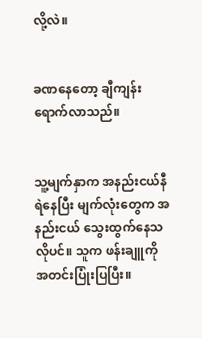လို့လဲ။


ခဏနေတော့ ချီကျန်း ရောက်လာသည်။


သူ့မျက်နှာက အနည်းငယ်နီရဲနေပြီး မျက်လုံးတွေက အနည်းငယ် သွေးထွက်နေသလိုပင်။ သူက ဖန်းချူကို အတင်းပြုံးပြပြီး။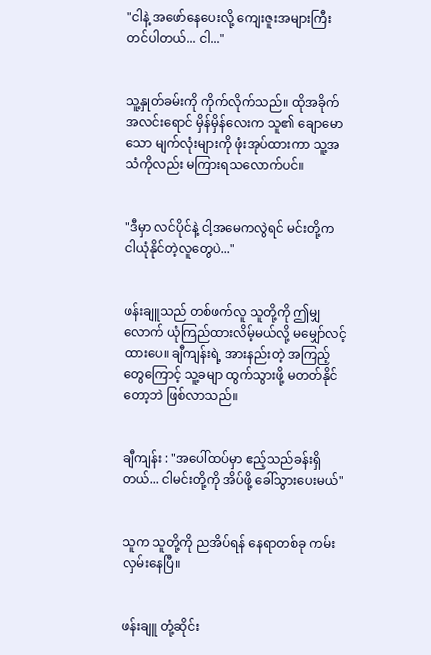"ငါနဲ့ အဖော်နေပေးလို့ ကျေးဇူးအများကြီးတင်ပါတယ်... ငါ..."


သူ့နှုတ်ခမ်းကို ကိုက်လိုက်သည်။ ထိုအခိုက် အလင်းရောင် မှိန်မှိန်လေးက သူ၏ ချောမောသော မျက်လုံးများကို ဖုံးအုပ်ထားကာ သူ့အသံကိုလည်း မကြားရသလောက်ပင်။


"ဒီမှာ လင်ပိုင်နဲ့ ငါ့အမေကလွဲရင် မင်းတို့က ငါယုံနိုင်တဲ့လူတွေပဲ..."


ဖန်းချူသည် တစ်ဖက်လူ သူတို့ကို ဤမျှလောက် ယုံကြည်ထားလိမ့်မယ်လို့ မမျှော်လင့်ထားပေ။ ချီကျန်းရဲ့ အားနည်းတဲ့ အကြည့်တွေကြောင့် သူ့ခမျာ ထွက်သွားဖို့ မတတ်နိုင်တော့ဘဲ ဖြစ်လာသည်။


ချီကျန်း : "အပေါ်ထပ်မှာ ဧည့်သည်ခန်းရှိတယ်... ငါမင်းတို့ကို အိပ်ဖို့ ခေါ်သွားပေးမယ်"


သူက သူတို့ကို ညအိပ်ရန် နေရာတစ်ခု ကမ်းလှမ်းနေပြီ။


ဖန်းချူ တုံ့ဆိုင်း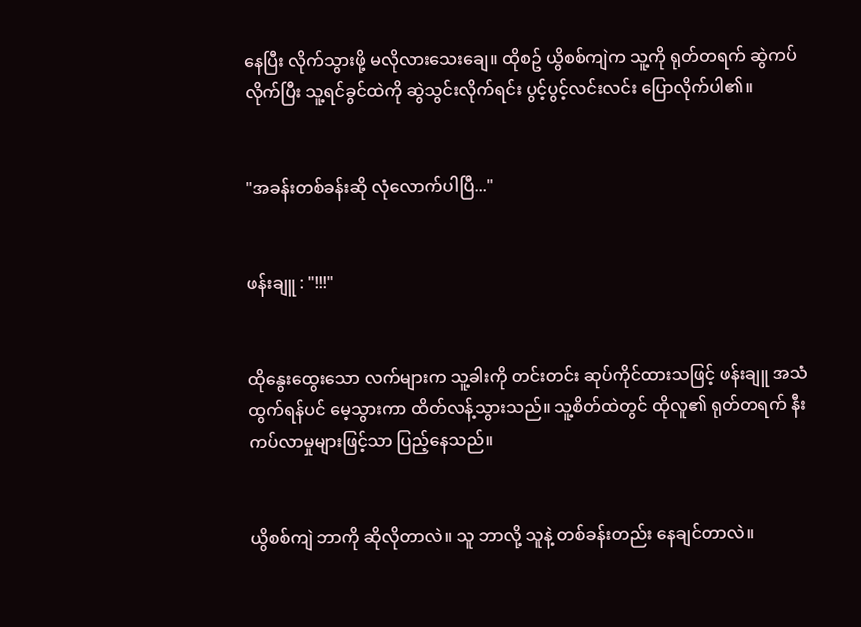နေပြီး လိုက်သွားဖို့ မလိုလားသေးချေ။ ထိုစဥ် ယွိစစ်ကျဲက သူ့ကို ရုတ်တရက် ဆွဲကပ်လိုက်ပြီး သူ့ရင်ခွင်ထဲကို ဆွဲသွင်းလိုက်ရင်း ပွင့်ပွင့်လင်းလင်း ပြောလိုက်ပါ၏။


"အခန်းတစ်ခန်းဆို လုံလောက်ပါပြီ..."


ဖန်းချူ : "!!!"


ထိုနွေးထွေးသော လက်များက သူ့ခါးကို တင်းတင်း ဆုပ်ကိုင်ထားသဖြင့် ဖန်းချူ အသံထွက်ရန်ပင် မေ့သွားကာ ထိတ်လန့်သွားသည်။ သူ့စိတ်ထဲတွင် ထိုလူ၏ ရုတ်တရက် နီးကပ်လာမှုများဖြင့်သာ ပြည့်နေသည်။


ယွိစစ်ကျဲ ဘာကို ဆိုလိုတာလဲ။ သူ ဘာလို့ သူနဲ့ တစ်ခန်းတည်း နေချင်တာလဲ။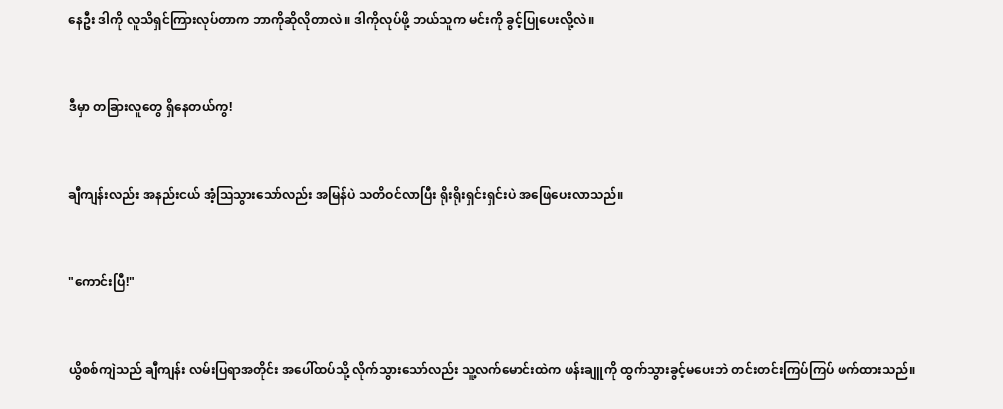နေဦး ဒါကို လူသိရှင်ကြားလုပ်တာက ဘာကိုဆိုလိုတာလဲ။ ဒါကိုလုပ်ဖို့ ဘယ်သူက မင်းကို ခွင့်ပြုပေးလို့လဲ။


ဒီမှာ တခြားလူတွေ ရှိနေတယ်ကွ!


ချီကျန်းလည်း အနည်းငယ် အံ့သြသွားသော်လည်း အမြန်ပဲ သတိဝင်လာပြီး ရိုးရိုးရှင်းရှင်းပဲ အဖြေပေးလာသည်။


"ကောင်းပြီ!"


ယွိစစ်ကျဲသည် ချီကျန်း လမ်းပြရာအတိုင်း အပေါ်ထပ်သို့ လိုက်သွားသော်လည်း သူ့လက်မောင်းထဲက ဖန်းချူကို ထွက်သွားခွင့်မပေးဘဲ တင်းတင်းကြပ်ကြပ် ဖက်ထားသည်။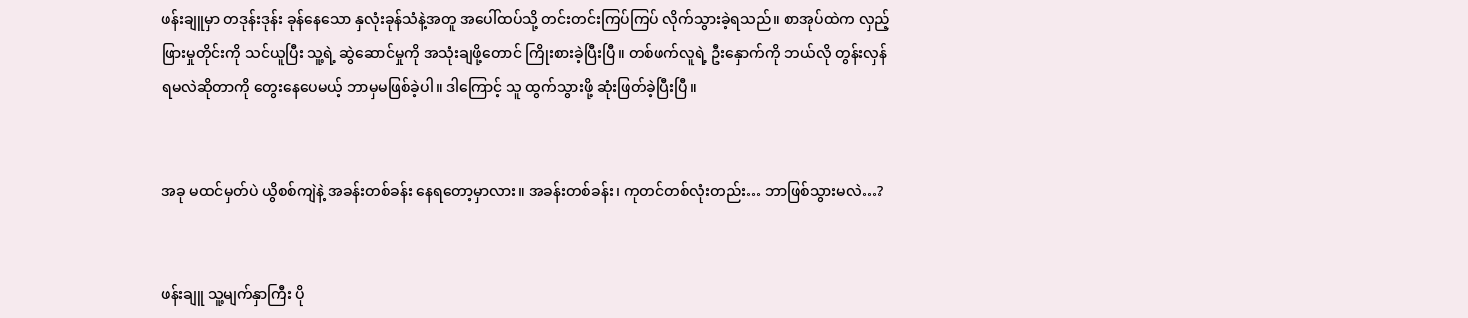ဖန်းချူမှာ တဒုန်းဒုန်း ခုန်နေသော နှလုံးခုန်သံနဲ့အတူ အပေါ်ထပ်သို့ တင်းတင်းကြပ်ကြပ် လိုက်သွားခဲ့ရသည်။ စာအုပ်ထဲက လှည့်ဖြားမှုတိုင်းကို သင်ယူပြီး သူ့ရဲ့ ဆွဲဆောင်မှုကို အသုံးချဖို့တောင် ကြိုးစားခဲ့ပြီးပြီ။ တစ်ဖက်လူရဲ့ ဦးနှောက်ကို ဘယ်လို တွန်းလှန်ရမလဲဆိုတာကို တွေးနေပေမယ့် ဘာမှမဖြစ်ခဲ့ပါ။ ဒါကြောင့် သူ ထွက်သွားဖို့ ဆုံးဖြတ်ခဲ့ပြီးပြီ။


အခု မထင်မှတ်ပဲ ယွိစစ်ကျဲနဲ့ အခန်းတစ်ခန်း နေရတော့မှာလား။ အခန်းတစ်ခန်း၊ ကုတင်တစ်လုံးတည်း… ဘာဖြစ်သွားမလဲ…?


ဖန်းချူ သူ့မျက်နှာကြီး ပို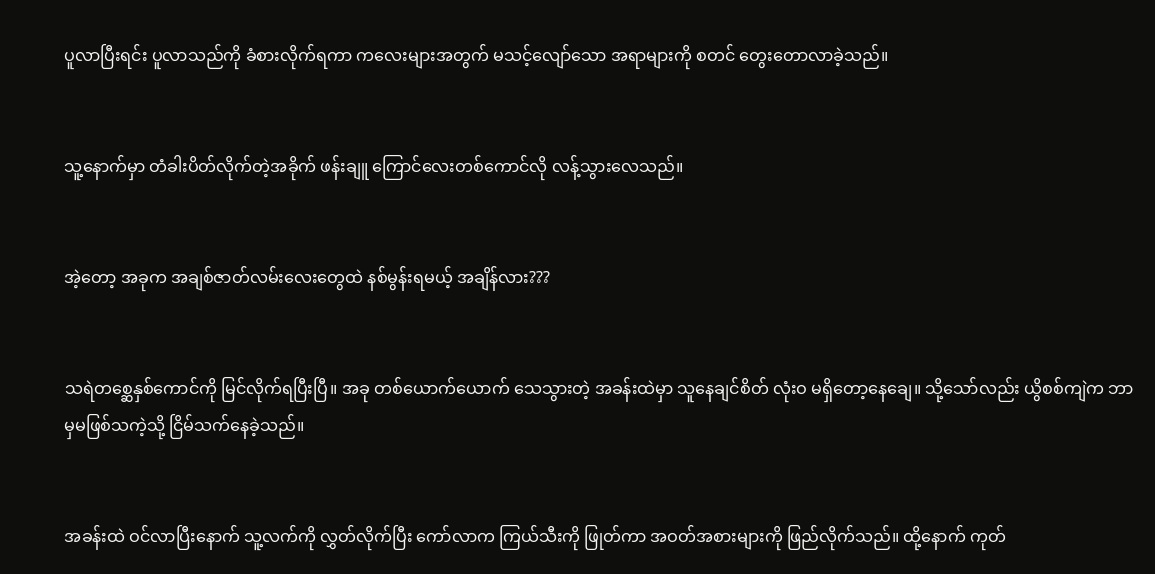ပူလာပြီးရင်း ပူလာသည်ကို ခံစားလိုက်ရကာ ကလေးများအတွက် မသင့်လျော်သော အရာများကို စတင် တွေးတောလာခဲ့သည်။


သူ့နောက်မှာ တံခါးပိတ်လိုက်တဲ့အခိုက် ဖန်းချူ ကြောင်လေးတစ်ကောင်လို လန့်သွားလေသည်။


အဲ့တော့ အခုက အချစ်ဇာတ်လမ်းလေးတွေထဲ နစ်မွန်းရမယ့် အချိန်လား???


သရဲတစ္ဆေနှစ်ကောင်ကို မြင်လိုက်ရပြီးပြီ။ အခု တစ်ယောက်ယောက် သေသွားတဲ့ အခန်းထဲမှာ သူနေချင်စိတ် လုံးဝ မရှိတော့နေချေ။ သို့သော်လည်း ယွိစစ်ကျဲက ဘာမှမဖြစ်သကဲ့သို့ ငြိမ်သက်နေခဲ့သည်။


အခန်းထဲ ဝင်လာပြီးနောက် သူ့လက်ကို လွှတ်လိုက်ပြီး ကော်လာက ကြယ်သီးကို ဖြုတ်ကာ အဝတ်အစားများကို ဖြည်လိုက်သည်။ ထို့နောက် ကုတ်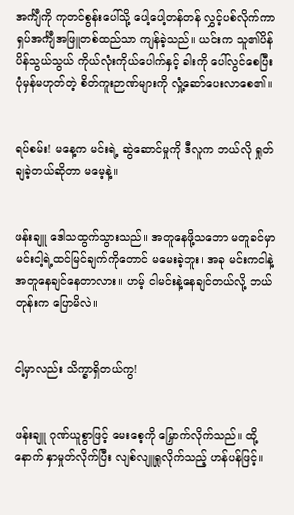အင်္ကျီကို ကုတင်စွန်းပေါ်သို့ ပေါ့ပေါ့တန်တန် လွှင့်ပစ်လိုက်ကာ ရှပ်အင်္ကျီအဖြူတစ်ထည်သာ ကျန်ခဲ့သည်။ ယင်းက သူ၏ပိန်ပိန်သွယ်သွယ် ကိုယ်လုံးကိုယ်ပေါက်နှင့် ခါးကို ပေါ်လွင်စေပြီး ပုံမှန်မဟုတ်တဲ့ စိတ်ကူးဉာဏ်များကို လှုံ့ဆော်ပေးလာစေ၏။


ရပ်စမ်း! မနေ့က မင်းရဲ့ ဆွဲဆောင်မှုကို ဒီလူက ဘယ်လို ရှုတ်ချခဲ့တယ်ဆိုတာ မမေ့နဲ့။


ဖန်းချူ ဒေါသထွက်သွားသည်။ အတူနေဖို့သဘော မတူခင်မှာ မင်းငါ့ရဲ့ထင်မြင်ချက်ကိုတောင် မမေးခဲ့ဘူး၊ အခု မင်းကငါနဲ့ အတူနေချင်နေတာလား။ ဟမ့် ငါမင်းနဲ့နေချင်တယ်လို့ ဘယ်တုန်းက ပြောမိလဲ။


ငါ့မှာလည်း သိက္ခာရှိတယ်ကွ!


ဖန်းချူ ဂုဏ်ယူစွာဖြင့် မေးစေ့ကို မြှောက်လိုက်သည်။ ထို့နောက် နှာမှုတ်လိုက်ပြီး လျစ်လျူရှုလိုက်သည့် ဟန်ပန်ဖြင့်။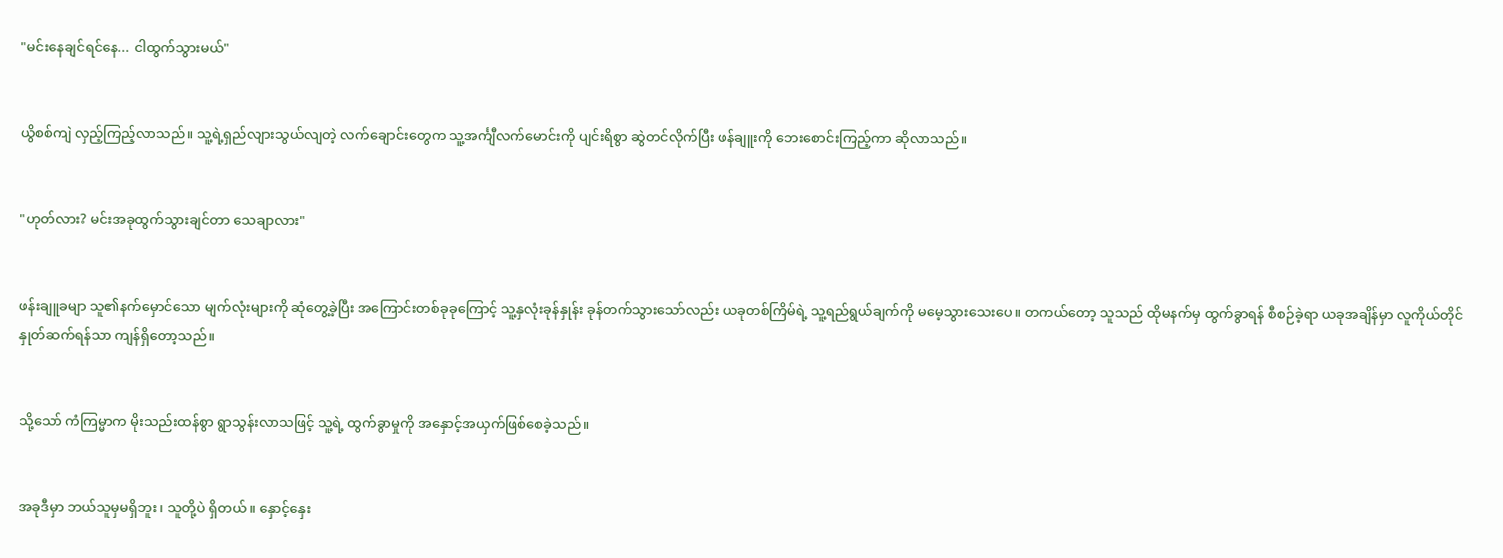"မင်းနေချင်ရင်နေ... ငါထွက်သွားမယ်"


ယွိစစ်ကျဲ လှည့်ကြည့်လာသည်။ သူ့ရဲ့ရှည်လျားသွယ်လျတဲ့ လက်ချောင်းတွေက သူ့အင်္ကျီလက်မောင်းကို ပျင်းရိစွာ ဆွဲတင်လိုက်ပြီး ဖန်ချူးကို ဘေးစောင်းကြည့်ကာ ဆိုလာသည်။


"ဟုတ်လား? မင်းအခုထွက်သွားချင်တာ သေချာလား"


ဖန်းချူခမျာ သူ၏နက်မှောင်သော မျက်လုံးများကို ဆုံတွေ့ခဲ့ပြီး အကြောင်းတစ်ခုခုကြောင့် သူ့နှလုံးခုန်နှုန်း ခုန်တက်သွားသော်လည်း ယခုတစ်ကြိမ်ရဲ့ သူ့ရည်ရွယ်ချက်ကို မမေ့သွားသေးပေ။ တကယ်တော့ သူသည် ထိုမနက်မှ ထွက်ခွာရန် စီစဉ်ခဲ့ရာ ယခုအချိန်မှာ လူကိုယ်တိုင် နှုတ်ဆက်ရန်သာ ကျန်ရှိတော့သည်။


သို့သော် ကံကြမ္မာက မိုးသည်းထန်စွာ ရွာသွန်းလာသဖြင့် သူ့ရဲ့ ထွက်ခွာမှုကို အနှောင့်အယှက်ဖြစ်စေခဲ့သည်။


အခုဒီမှာ ဘယ်သူမှမရှိဘူး၊ သူတို့ပဲ ရှိတယ်။ နှောင့်နှေး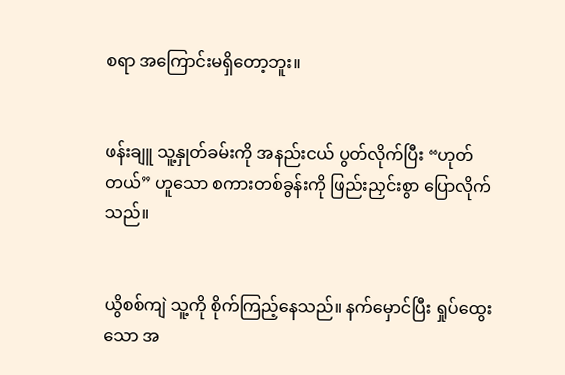စရာ အကြောင်းမရှိတော့ဘူး။


ဖန်းချူ သူ့နှုတ်ခမ်းကို အနည်းငယ် ပွတ်လိုက်ပြီး “ဟုတ်တယ်” ဟူသော စကားတစ်ခွန်းကို ဖြည်းညှင်းစွာ ပြောလိုက်သည်။


ယွိစစ်ကျဲ သူ့ကို စိုက်ကြည့်နေသည်။ နက်မှောင်ပြီး ရှုပ်ထွေးသော အ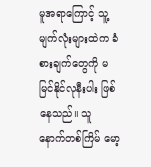မူအရာကြောင့် သူ့မျက်လုံးများထဲက ခံစားချက်တွေကို မမြင်နိုင်လုနီးပါး ဖြစ်နေသည်။ သူ နောက်တစ်ကြိမ် မော့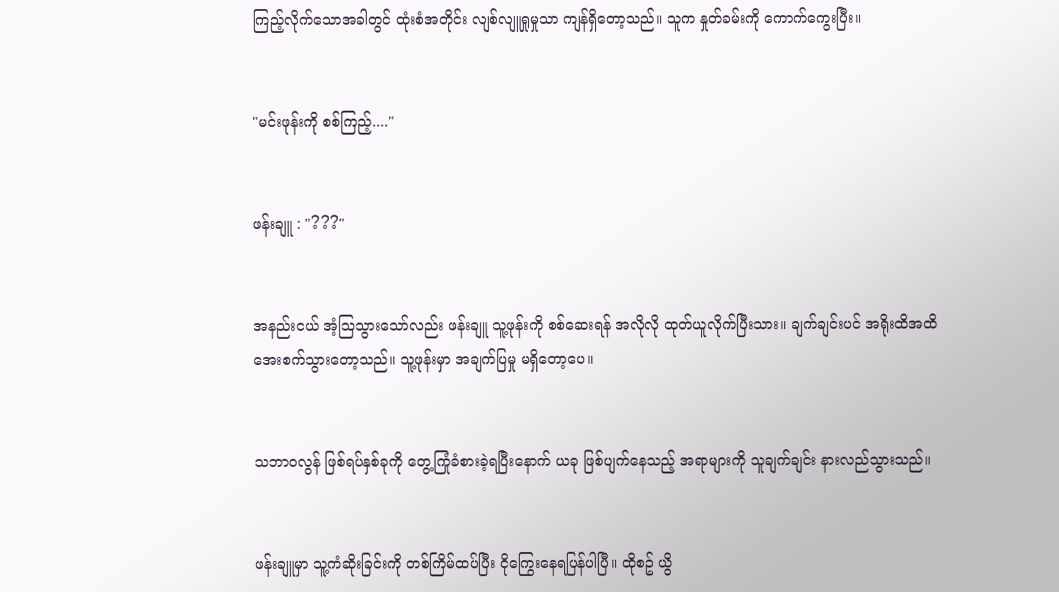ကြည့်လိုက်သောအခါတွင် ထုံးစံအတိုင်း လျစ်လျူရှုမှုသာ ကျန်ရှိတော့သည်။ သူက နှုတ်ခမ်းကို ကောက်ကွေးပြီး။


"မင်းဖုန်းကို စစ်ကြည့်...."


ဖန်းချူ : "???"


အနည်းငယ် အံ့ဩသွားသော်လည်း ဖန်းချူ သူ့ဖုန်းကို စစ်ဆေးရန် အလိုလို ထုတ်ယူလိုက်ပြီးသား။ ချက်ချင်းပင် အရိုးထိအထိ အေးစက်သွားတော့သည်။ သူ့ဖုန်းမှာ အချက်ပြမှု မရှိတော့ပေ။


သဘာဝလွန် ဖြစ်ရပ်နှစ်ခုကို တွေ့ကြုံခံစားခဲ့ရပြီးနောက် ယခု ဖြစ်ပျက်နေသည့် အရာများကို သူချက်ချင်း နားလည်သွားသည်။


ဖန်းချူမှာ သူ့ကံဆိုးခြင်းကို တစ်ကြိမ်ထပ်ပြီး ငိုကြွေးနေရပြန်ပါပြီ။ ထိုစဥ် ယွိ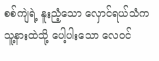စစ်ကျဲရဲ့ နူးညံ့သော လှောင်ရယ်သံက သူ့နားထဲသို့ ပေါ့ပါးသော လေဝင်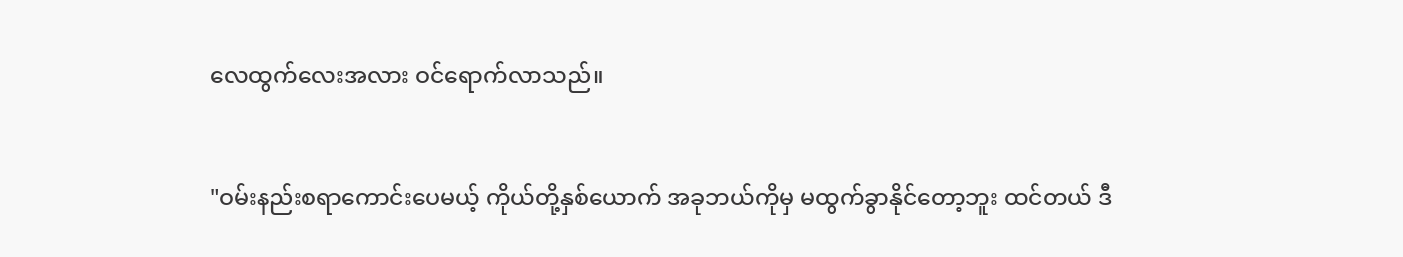လေထွက်လေးအလား ဝင်ရောက်လာသည်။


"ဝမ်းနည်းစရာကောင်းပေမယ့် ကိုယ်တို့နှစ်ယောက် အခုဘယ်ကိုမှ မထွက်ခွာနိုင်တော့ဘူး ထင်တယ် ဒီ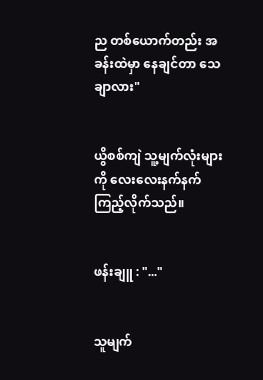ည တစ်ယောက်တည်း အခန်းထဲမှာ နေချင်တာ သေချာလား"


ယွိစစ်ကျဲ သူ့မျက်လုံးများကို လေးလေးနက်နက် ကြည့်လိုက်သည်။


ဖန်းချူ : "..."


သူမျက်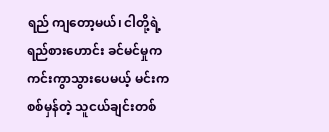ရည် ကျတော့မယ်၊ ငါတို့ရဲ့ ရည်စားဟောင်း ခင်မင်မှုက ကင်းကွာသွားပေမယ့် မင်းက စစ်မှန်တဲ့ သူငယ်ချင်းတစ်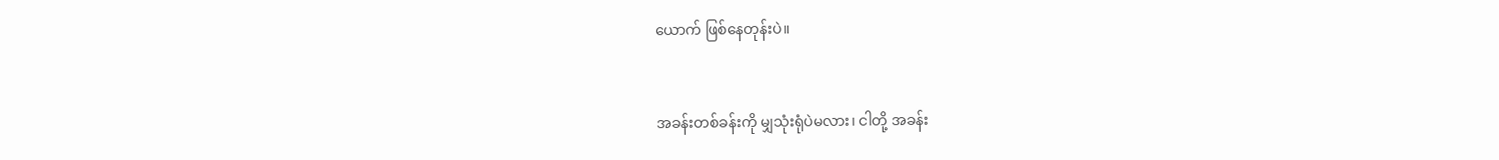ယောက် ဖြစ်နေတုန်းပဲ။


အခန်းတစ်ခန်းကို မျှသုံးရုံပဲမလား၊ ငါတို့ အခန်း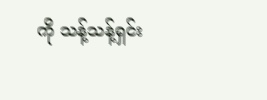ကို သန့်သန့်ရှင်း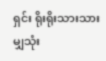ရှင်း ရိုးရိုးသားသား မျှသုံး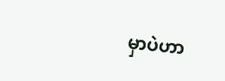မှာပဲဟာ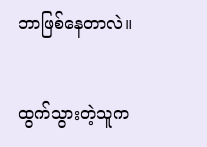ဘာဖြစ်နေတာလဲ။


ထွက်သွားတဲ့သူက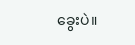ခွေးပဲ။